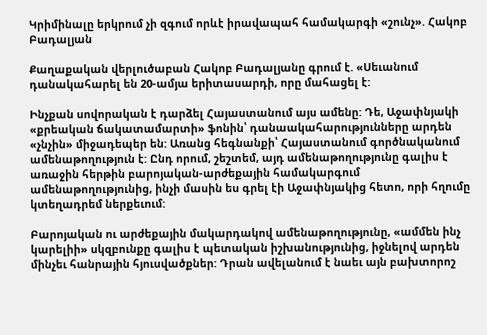Կրիմինալը երկրում չի զգում որևէ իրավապահ համակարգի «շունչ». Հակոբ Բադալյան

Քաղաքական վերլուծաբան Հակոբ Բադալյանը գրում է. «Սեւանում դանակահարել են 20-ամյա երիտասարդի, որը մահացել է:

Ինչքան սովորական է դարձել Հայաստանում այս ամենը: Դե, Աջափնյակի «քրեական ճակատամարտի» ֆոնին՝ դանաակահարությունները արդեն «չնչին» միջադեպեր են: Առանց հեգնանքի՝ Հայաստանում գործնականում ամենաթողություն է: Ընդ որում, շեշտեմ, այդ ամենաթողությունը գալիս է առաջին հերթին բարոյական-արժեքային համակարգում ամենաթողությունից, ինչի մասին ես գրել էի Աջափնյակից հետո, որի հղումը կտեղադրեմ ներքեւում:

Բարոյական ու արժեքային մակարդակով ամենաթողությունը, «ամմեն ինչ կարելիի» սկզբունքը գալիս է պետական իշխանությունից, իջնելով արդեն մինչեւ հանրային հյուսվածքներ: Դրան ավելանում է նաեւ այն բախտորոշ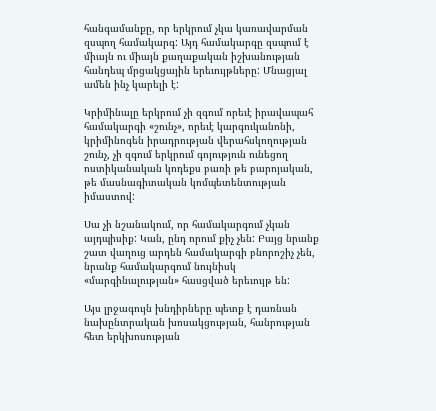հանգամանքը, որ երկրում չկա կառավարման զսպող համակարգ: Այդ համակարգը զսպում է միայն ու միայն քաղաքական իշխանության հանդեպ մրցակցային երեւույթները: Մնացյալ ամեն ինչ կարելի է:

Կրիմինալը երկրում չի զգում որեւէ իրավապահ համակարգի «շունչ», որեւէ կարգուկանոնի, կրիմինոգեն իրադրության վերահսկողության շունչ, չի զգում երկրում գոյություն ունեցող ոստիկանական կոդեքս բառի թե բարոյական, թե մասնագիտական կոմպետենտության իմաստով:

Սա չի նշանակում, որ համակարգում չկան այդպիսիք: Կան, ընդ որում քիչ չեն: Բայց նրանք շատ վաղուց արդեն համակարգի բնորոշիչ չեն, նրանք համակարգում նույնիսկ «մարգինալության» հասցված երեւույթ են:

Այս լրջագույն խնդիրները պետք է դառնան նախընտրական խոսակցության, հանրության հետ երկխոսության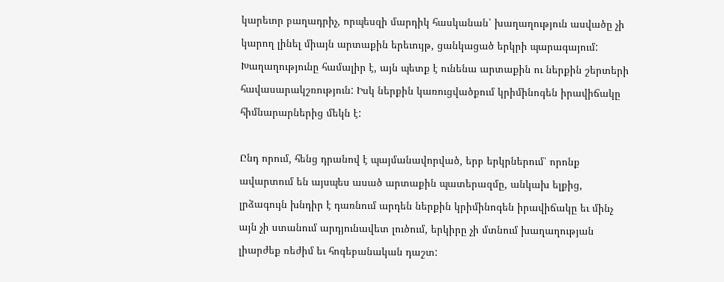կարեւոր բաղադրիչ, որպեսզի մարդիկ հասկանան՝ խաղաղություն ասվածը չի կարող լինել միայն արտաքին երեւույթ, ցանկացած երկրի պարագայում: Խաղաղությունը համալիր է, այն պետք է ունենա արտաքին ու ներքին շերտերի հավասարակշռություն: Իսկ ներքին կառուցվածքում կրիմինոգեն իրավիճակը հիմնարարներից մեկն է:

Ընդ որում, հենց դրանով է պայմանավորված, երբ երկրներում՝ որոնք ավարտում են այսպես ասած արտաքին պատերազմը, անկախ ելքից, լրձագույն խնդիր է դառնում արդեն ներքին կրիմինոգեն իրավիճակը եւ մինչ այն չի ստանում արդյունավետ լուծում, երկիրը չի մտնում խաղաղության լիարժեք ռեժիմ եւ հոգեբանական դաշտ: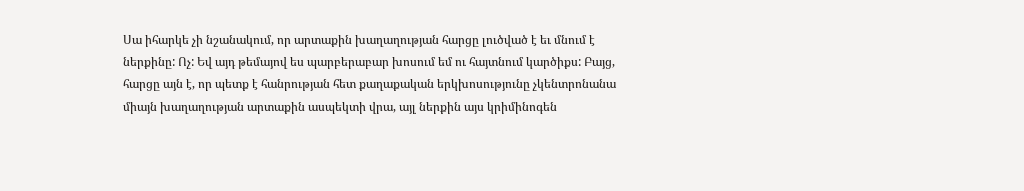Սա իհարկե չի նշանակում, որ արտաքին խաղաղության հարցը լուծված է եւ մնում է ներքինը: Ոչ: Եվ այդ թեմայով ես պարբերաբար խոսում եմ ու հայտնում կարծիքս: Բայց, հարցը այն է, որ պետք է հանրության հետ քաղաքական երկխոսությունը չկենտրոնանա միայն խաղաղության արտաքին ասպեկտի վրա, այլ ներքին այս կրիմինոգեն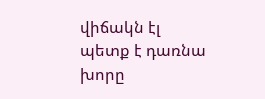վիճակն էլ պետք է դառնա խորը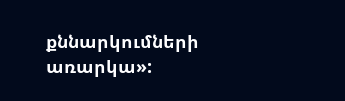քննարկումների առարկա»: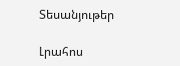Տեսանյութեր

Լրահոս